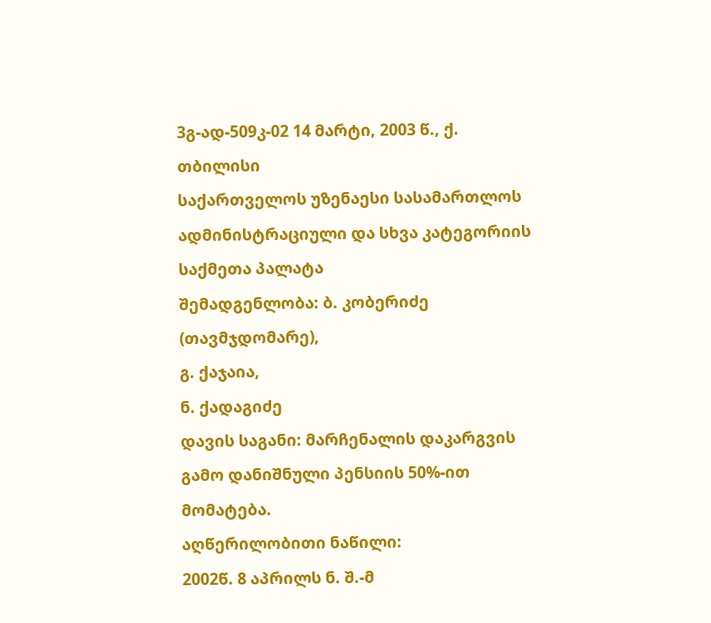3გ-ად-509კ-02 14 მარტი, 2003 წ., ქ. თბილისი
საქართველოს უზენაესი სასამართლოს ადმინისტრაციული და სხვა კატეგორიის საქმეთა პალატა
შემადგენლობა: ბ. კობერიძე (თავმჯდომარე),
გ. ქაჯაია,
ნ. ქადაგიძე
დავის საგანი: მარჩენალის დაკარგვის გამო დანიშნული პენსიის 50%-ით მომატება.
აღწერილობითი ნაწილი:
2002წ. 8 აპრილს ნ. შ.-მ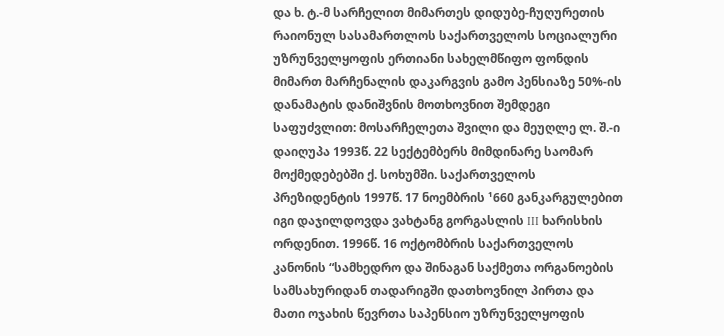და ხ. ტ.-მ სარჩელით მიმართეს დიდუბე-ჩუღურეთის რაიონულ სასამართლოს საქართველოს სოციალური უზრუნველყოფის ერთიანი სახელმწიფო ფონდის მიმართ მარჩენალის დაკარგვის გამო პენსიაზე 50%-ის დანამატის დანიშვნის მოთხოვნით შემდეგი საფუძვლით: მოსარჩელეთა შვილი და მეუღლე ლ. შ.-ი დაიღუპა 1993წ. 22 სექტემბერს მიმდინარე საომარ მოქმედებებში ქ. სოხუმში. საქართველოს პრეზიდენტის 1997წ. 17 ნოემბრის ¹660 განკარგულებით იგი დაჯილდოვდა ვახტანგ გორგასლის III ხარისხის ორდენით. 1996წ. 16 ოქტომბრის საქართველოს კანონის “სამხედრო და შინაგან საქმეთა ორგანოების სამსახურიდან თადარიგში დათხოვნილ პირთა და მათი ოჯახის წევრთა საპენსიო უზრუნველყოფის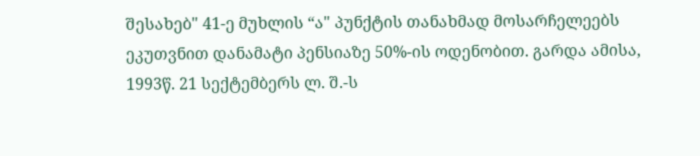შესახებ" 41-ე მუხლის “ა" პუნქტის თანახმად მოსარჩელეებს ეკუთვნით დანამატი პენსიაზე 50%-ის ოდენობით. გარდა ამისა, 1993წ. 21 სექტემბერს ლ. შ.-ს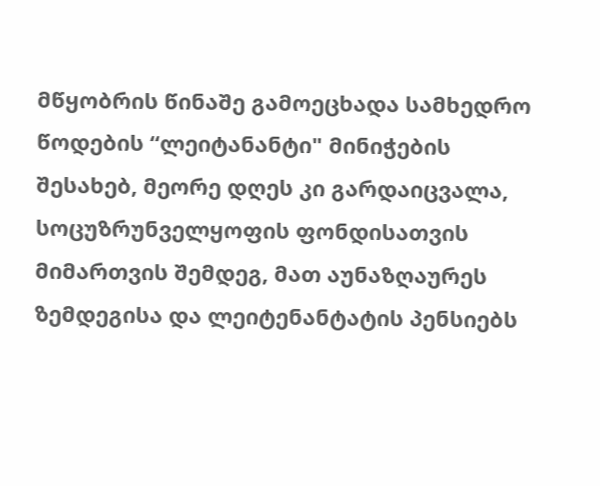მწყობრის წინაშე გამოეცხადა სამხედრო წოდების “ლეიტანანტი" მინიჭების შესახებ, მეორე დღეს კი გარდაიცვალა, სოცუზრუნველყოფის ფონდისათვის მიმართვის შემდეგ, მათ აუნაზღაურეს ზემდეგისა და ლეიტენანტატის პენსიებს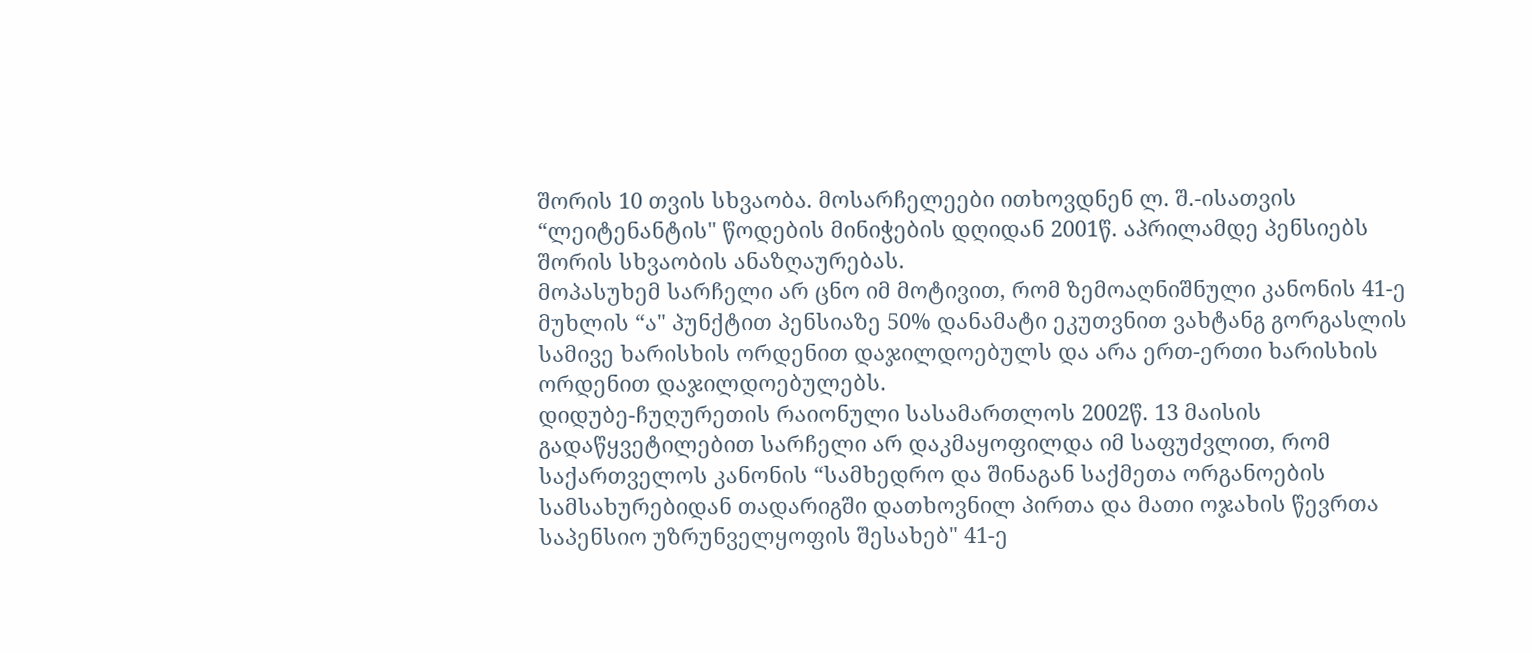შორის 10 თვის სხვაობა. მოსარჩელეები ითხოვდნენ ლ. შ.-ისათვის “ლეიტენანტის" წოდების მინიჭების დღიდან 2001წ. აპრილამდე პენსიებს შორის სხვაობის ანაზღაურებას.
მოპასუხემ სარჩელი არ ცნო იმ მოტივით, რომ ზემოაღნიშნული კანონის 41-ე მუხლის “ა" პუნქტით პენსიაზე 50% დანამატი ეკუთვნით ვახტანგ გორგასლის სამივე ხარისხის ორდენით დაჯილდოებულს და არა ერთ-ერთი ხარისხის ორდენით დაჯილდოებულებს.
დიდუბე-ჩუღურეთის რაიონული სასამართლოს 2002წ. 13 მაისის გადაწყვეტილებით სარჩელი არ დაკმაყოფილდა იმ საფუძვლით, რომ საქართველოს კანონის “სამხედრო და შინაგან საქმეთა ორგანოების სამსახურებიდან თადარიგში დათხოვნილ პირთა და მათი ოჯახის წევრთა საპენსიო უზრუნველყოფის შესახებ" 41-ე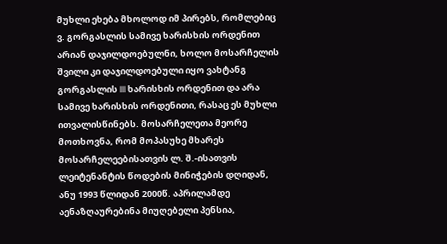მუხლი ეხება მხოლოდ იმ პირებს, რომლებიც ვ. გორგასლის სამივე ხარისხის ორდენით არიან დაჯილდოებულნი, ხოლო მოსარჩელის შვილი კი დაჯილდოებული იყო ვახტანგ გორგასლის III ხარისხის ორდენით და არა სამივე ხარისხის ორდენითი, რასაც ეს მუხლი ითვალისწინებს. მოსარჩელეთა მეორე მოთხოვნა, რომ მოპასუხე მხარეს მოსარჩელეებისათვის ლ. შ.-ისათვის ლეიტენანტის წოდების მინიჭების დღიდან, ანუ 1993 წლიდან 2000წ. აპრილამდე აენაზღაურებინა მიუღებელი პენსია,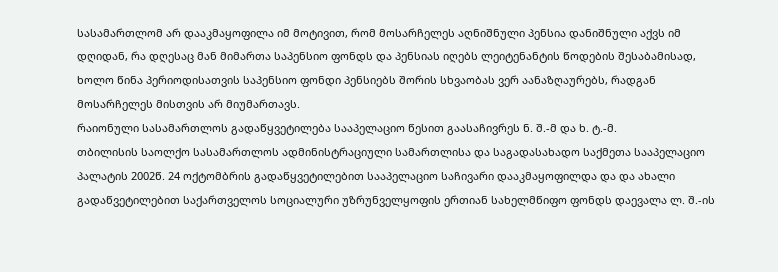სასამართლომ არ დააკმაყოფილა იმ მოტივით, რომ მოსარჩელეს აღნიშნული პენსია დანიშნული აქვს იმ დღიდან, რა დღესაც მან მიმართა საპენსიო ფონდს და პენსიას იღებს ლეიტენანტის წოდების შესაბამისად, ხოლო წინა პერიოდისათვის საპენსიო ფონდი პენსიებს შორის სხვაობას ვერ აანაზღაურებს, რადგან მოსარჩელეს მისთვის არ მიუმართავს.
რაიონული სასამართლოს გადაწყვეტილება სააპელაციო წესით გაასაჩივრეს ნ. შ.-მ და ხ. ტ.-მ.
თბილისის საოლქო სასამართლოს ადმინისტრაციული სამართლისა და საგადასახადო საქმეთა სააპელაციო პალატის 2002წ. 24 ოქტომბრის გადაწყვეტილებით სააპელაციო საჩივარი დააკმაყოფილდა და და ახალი გადაწვეტილებით საქართველოს სოციალური უზრუნველყოფის ერთიან სახელმწიფო ფონდს დაევალა ლ. შ.-ის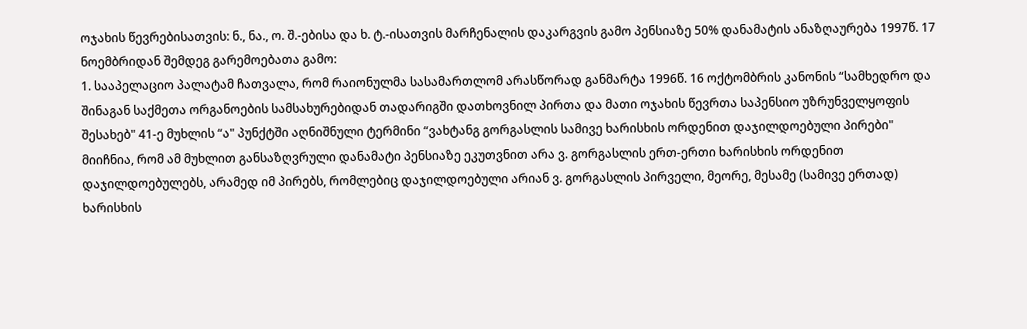ოჯახის წევრებისათვის: ნ., ნა., ო. შ.-ებისა და ხ. ტ.-ისათვის მარჩენალის დაკარგვის გამო პენსიაზე 50% დანამატის ანაზღაურება 1997წ. 17 ნოემბრიდან შემდეგ გარემოებათა გამო:
1. სააპელაციო პალატამ ჩათვალა, რომ რაიონულმა სასამართლომ არასწორად განმარტა 1996წ. 16 ოქტომბრის კანონის “სამხედრო და შინაგან საქმეთა ორგანოების სამსახურებიდან თადარიგში დათხოვნილ პირთა და მათი ოჯახის წევრთა საპენსიო უზრუნველყოფის შესახებ" 41-ე მუხლის “ა" პუნქტში აღნიშნული ტერმინი “ვახტანგ გორგასლის სამივე ხარისხის ორდენით დაჯილდოებული პირები" მიიჩნია, რომ ამ მუხლით განსაზღვრული დანამატი პენსიაზე ეკუთვნით არა ვ. გორგასლის ერთ-ერთი ხარისხის ორდენით დაჯილდოებულებს, არამედ იმ პირებს, რომლებიც დაჯილდოებული არიან ვ. გორგასლის პირველი, მეორე, მესამე (სამივე ერთად) ხარისხის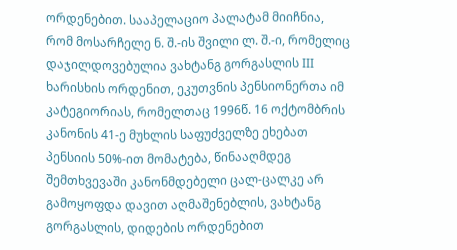ორდენებით. სააპელაციო პალატამ მიიჩნია, რომ მოსარჩელე ნ. შ.-ის შვილი ლ. შ.-ი, რომელიც დაჯილდოვებულია ვახტანგ გორგასლის III ხარისხის ორდენით, ეკუთვნის პენსიონერთა იმ კატეგიორიას, რომელთაც 1996წ. 16 ოქტომბრის კანონის 41-ე მუხლის საფუძველზე ეხებათ პენსიის 50%-ით მომატება, წინააღმდეგ შემთხვევაში კანონმდებელი ცალ-ცალკე არ გამოყოფდა დავით აღმაშენებლის, ვახტანგ გორგასლის, დიდების ორდენებით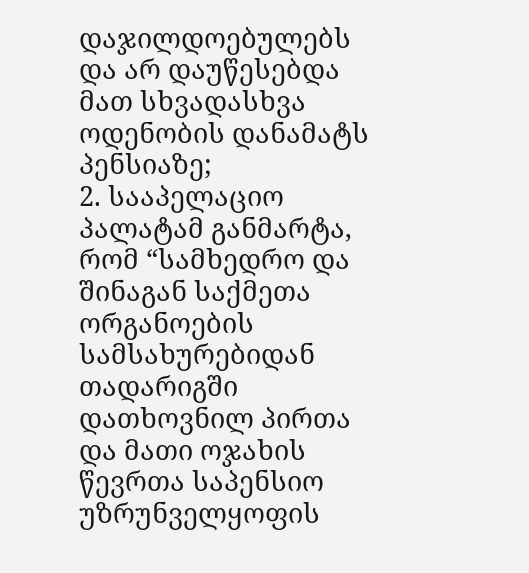დაჯილდოებულებს და არ დაუწესებდა მათ სხვადასხვა ოდენობის დანამატს პენსიაზე;
2. სააპელაციო პალატამ განმარტა, რომ “სამხედრო და შინაგან საქმეთა ორგანოების სამსახურებიდან თადარიგში დათხოვნილ პირთა და მათი ოჯახის წევრთა საპენსიო უზრუნველყოფის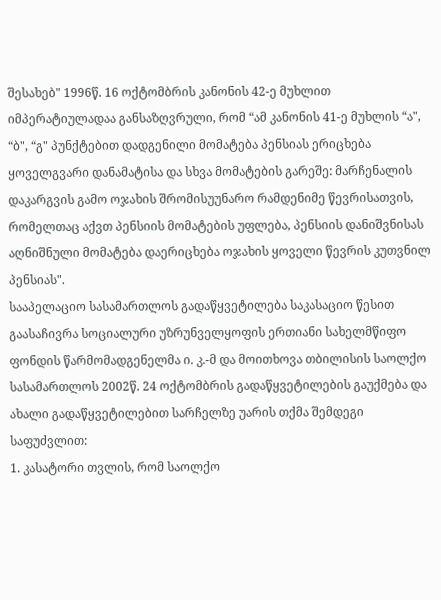შესახებ" 1996წ. 16 ოქტომბრის კანონის 42-ე მუხლით იმპერატიულადაა განსაზღვრული, რომ “ამ კანონის 41-ე მუხლის “ა", “ბ", “გ" პუნქტებით დადგენილი მომატება პენსიას ერიცხება ყოველგვარი დანამატისა და სხვა მომატების გარეშე: მარჩენალის დაკარგვის გამო ოჯახის შრომისუუნარო რამდენიმე წევრისათვის, რომელთაც აქვთ პენსიის მომატების უფლება, პენსიის დანიშვნისას აღნიშნული მომატება დაერიცხება ოჯახის ყოველი წევრის კუთვნილ პენსიას".
სააპელაციო სასამართლოს გადაწყვეტილება საკასაციო წესით გაასაჩივრა სოციალური უზრუნველყოფის ერთიანი სახელმწიფო ფონდის წარმომადგენელმა ი. კ.-მ და მოითხოვა თბილისის საოლქო სასამართლოს 2002წ. 24 ოქტომბრის გადაწყვეტილების გაუქმება და ახალი გადაწყვეტილებით სარჩელზე უარის თქმა შემდეგი საფუძვლით:
1. კასატორი თვლის, რომ საოლქო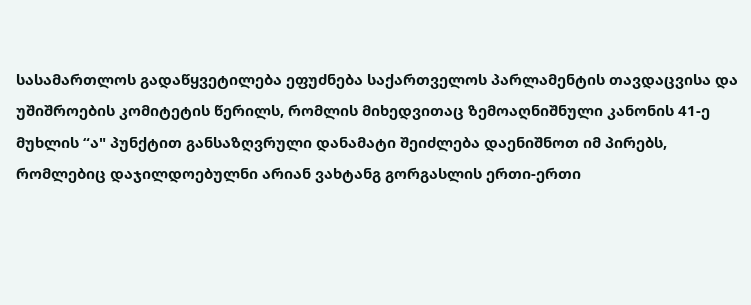სასამართლოს გადაწყვეტილება ეფუძნება საქართველოს პარლამენტის თავდაცვისა და უშიშროების კომიტეტის წერილს, რომლის მიხედვითაც ზემოაღნიშნული კანონის 41-ე მუხლის “ა" პუნქტით განსაზღვრული დანამატი შეიძლება დაენიშნოთ იმ პირებს, რომლებიც დაჯილდოებულნი არიან ვახტანგ გორგასლის ერთი-ერთი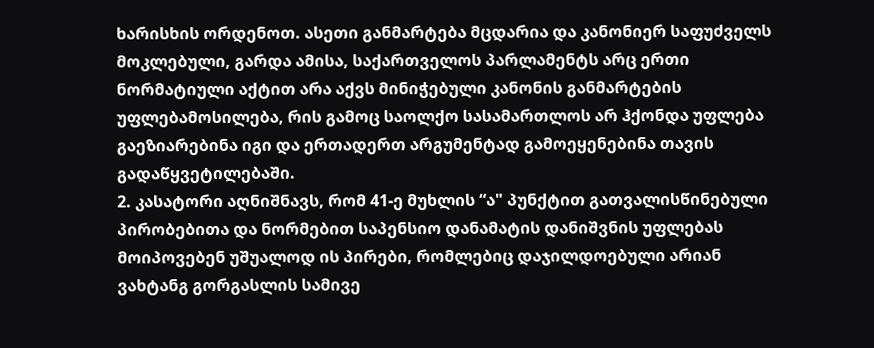ხარისხის ორდენოთ. ასეთი განმარტება მცდარია და კანონიერ საფუძველს მოკლებული, გარდა ამისა, საქართველოს პარლამენტს არც ერთი ნორმატიული აქტით არა აქვს მინიჭებული კანონის განმარტების უფლებამოსილება, რის გამოც საოლქო სასამართლოს არ ჰქონდა უფლება გაეზიარებინა იგი და ერთადერთ არგუმენტად გამოეყენებინა თავის გადაწყვეტილებაში.
2. კასატორი აღნიშნავს, რომ 41-ე მუხლის “ა" პუნქტით გათვალისწინებული პირობებითა და ნორმებით საპენსიო დანამატის დანიშვნის უფლებას მოიპოვებენ უშუალოდ ის პირები, რომლებიც დაჯილდოებული არიან ვახტანგ გორგასლის სამივე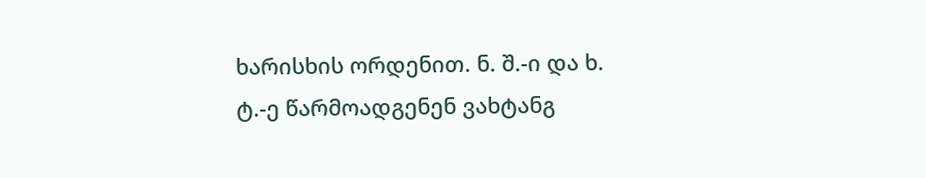ხარისხის ორდენით. ნ. შ.-ი და ხ. ტ.-ე წარმოადგენენ ვახტანგ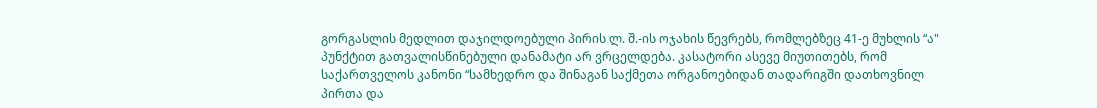გორგასლის მედლით დაჯილდოებული პირის ლ. შ.-ის ოჯახის წევრებს, რომლებზეც 41-ე მუხლის “ა" პუნქტით გათვალისწინებული დანამატი არ ვრცელდება. კასატორი ასევე მიუთითებს, რომ საქართველოს კანონი “სამხედრო და შინაგან საქმეთა ორგანოებიდან თადარიგში დათხოვნილ პირთა და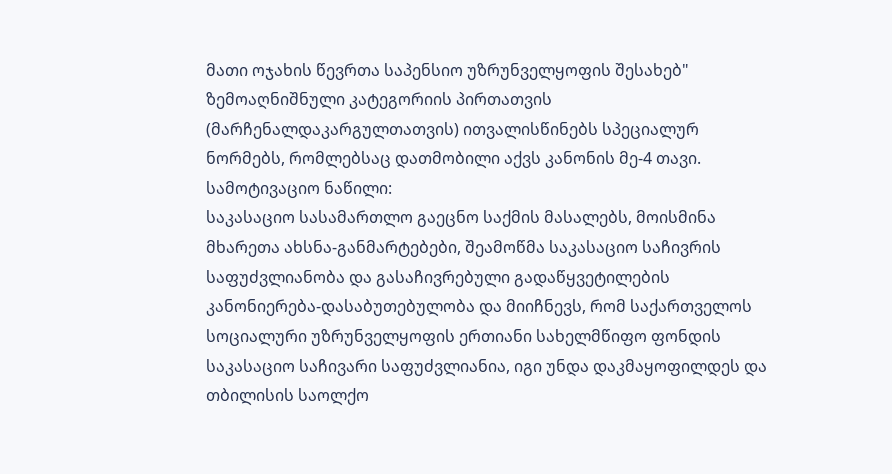მათი ოჯახის წევრთა საპენსიო უზრუნველყოფის შესახებ" ზემოაღნიშნული კატეგორიის პირთათვის (მარჩენალდაკარგულთათვის) ითვალისწინებს სპეციალურ ნორმებს, რომლებსაც დათმობილი აქვს კანონის მე-4 თავი.
სამოტივაციო ნაწილი:
საკასაციო სასამართლო გაეცნო საქმის მასალებს, მოისმინა მხარეთა ახსნა-განმარტებები, შეამოწმა საკასაციო საჩივრის საფუძვლიანობა და გასაჩივრებული გადაწყვეტილების კანონიერება-დასაბუთებულობა და მიიჩნევს, რომ საქართველოს სოციალური უზრუნველყოფის ერთიანი სახელმწიფო ფონდის საკასაციო საჩივარი საფუძვლიანია, იგი უნდა დაკმაყოფილდეს და თბილისის საოლქო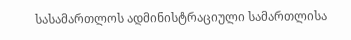სასამართლოს ადმინისტრაციული სამართლისა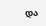და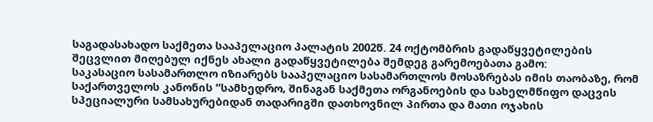საგადასახადო საქმეთა სააპელაციო პალატის 2002წ. 24 ოქტომბრის გადაწყვეტილების შეცვლით მიღებულ იქნეს ახალი გადაწყვეტილება შემდეგ გარემოებათა გამო:
საკასაციო სასამართლო იზიარებს სააპელაციო სასამართლოს მოსაზრებას იმის თაობაზე, რომ საქართველოს კანონის “სამხედრო, შინაგან საქმეთა ორგანოების და სახელმწიფო დაცვის სპეციალური სამსახურებიდან თადარიგში დათხოვნილ პირთა და მათი ოჯახის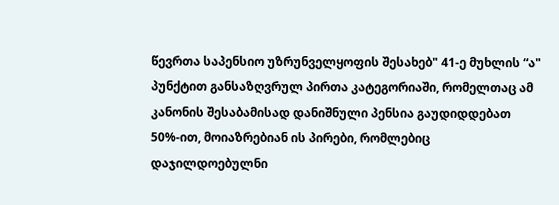წევრთა საპენსიო უზრუნველყოფის შესახებ" 41-ე მუხლის “ა" პუნქტით განსაზღვრულ პირთა კატეგორიაში, რომელთაც ამ კანონის შესაბამისად დანიშნული პენსია გაუდიდდებათ 50%-ით, მოიაზრებიან ის პირები, რომლებიც დაჯილდოებულნი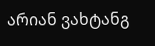არიან ვახტანგ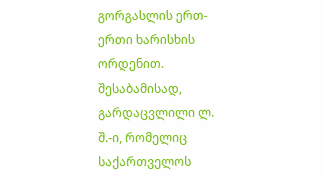გორგასლის ერთ-ერთი ხარისხის ორდენით. შესაბამისად, გარდაცვლილი ლ. შ.-ი, რომელიც საქართველოს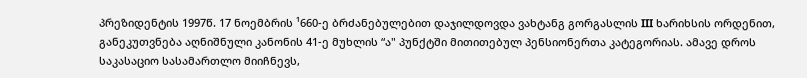პრეზიდენტის 1997წ. 17 ნოემბრის ¹660-ე ბრძანებულებით დაჯილდოვდა ვახტანგ გორგასლის III ხარიხსის ორდენით, განეკუთვნება აღნიშნული კანონის 41-ე მუხლის “ა" პუნქტში მითითებულ პენსიონერთა კატეგორიას. ამავე დროს საკასაციო სასამართლო მიიჩნევს,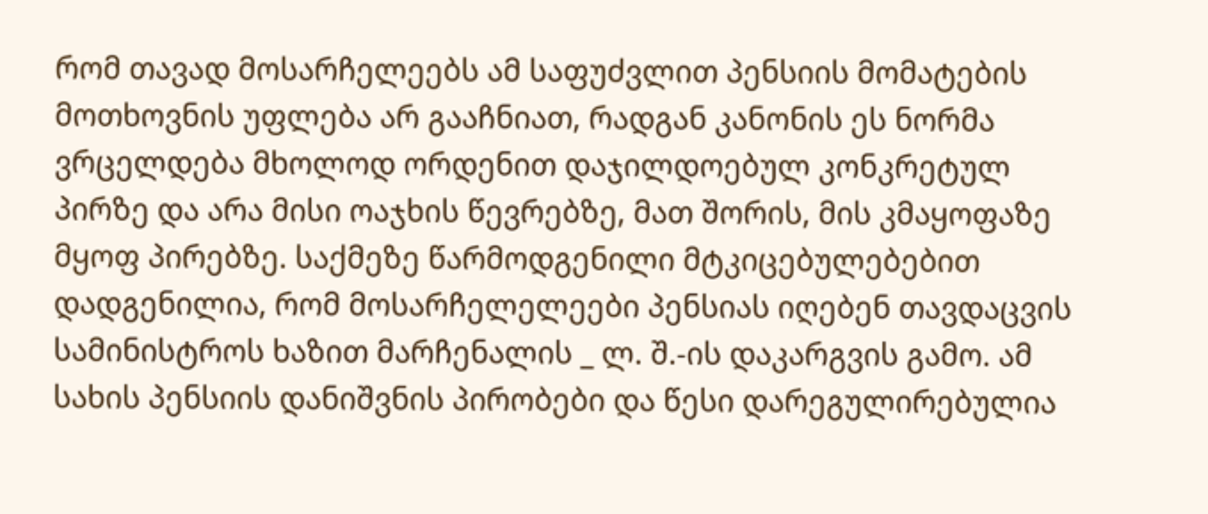რომ თავად მოსარჩელეებს ამ საფუძვლით პენსიის მომატების მოთხოვნის უფლება არ გააჩნიათ, რადგან კანონის ეს ნორმა ვრცელდება მხოლოდ ორდენით დაჯილდოებულ კონკრეტულ პირზე და არა მისი ოაჯხის წევრებზე, მათ შორის, მის კმაყოფაზე მყოფ პირებზე. საქმეზე წარმოდგენილი მტკიცებულებებით დადგენილია, რომ მოსარჩელელეები პენსიას იღებენ თავდაცვის სამინისტროს ხაზით მარჩენალის _ ლ. შ.-ის დაკარგვის გამო. ამ სახის პენსიის დანიშვნის პირობები და წესი დარეგულირებულია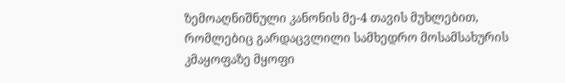ზემოაღნიშნული კანონის მე-4 თავის მუხლებით, რომლებიც გარდაცვლილი სამხედრო მოსამსახურის კმაყოფაზე მყოფი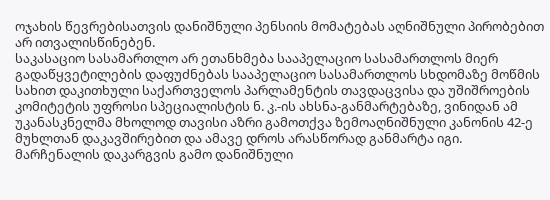ოჯახის წევრებისათვის დანიშნული პენსიის მომატებას აღნიშნული პირობებით არ ითვალისწინებენ.
საკასაციო სასამართლო არ ეთანხმება სააპელაციო სასამართლოს მიერ გადაწყვეტილების დაფუძნებას სააპელაციო სასამართლოს სხდომაზე მოწმის სახით დაკითხული საქართველოს პარლამენტის თავდაცვისა და უშიშროების კომიტეტის უფროსი სპეციალისტის ნ. კ.-ის ახსნა-განმარტებაზე, ვინიდან ამ უკანასკნელმა მხოლოდ თავისი აზრი გამოთქვა ზემოაღნიშნული კანონის 42-ე მუხლთან დაკავშირებით და ამავე დროს არასწორად განმარტა იგი. მარჩენალის დაკარგვის გამო დანიშნული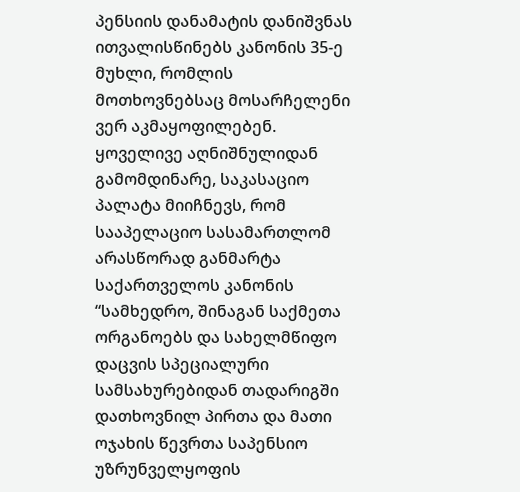პენსიის დანამატის დანიშვნას ითვალისწინებს კანონის 35-ე მუხლი, რომლის მოთხოვნებსაც მოსარჩელენი ვერ აკმაყოფილებენ.
ყოველივე აღნიშნულიდან გამომდინარე, საკასაციო პალატა მიიჩნევს, რომ სააპელაციო სასამართლომ არასწორად განმარტა საქართველოს კანონის “სამხედრო, შინაგან საქმეთა ორგანოებს და სახელმწიფო დაცვის სპეციალური სამსახურებიდან თადარიგში დათხოვნილ პირთა და მათი ოჯახის წევრთა საპენსიო უზრუნველყოფის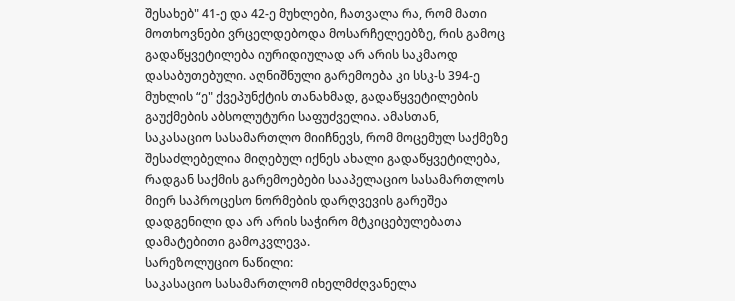შესახებ" 41-ე და 42-ე მუხლები, ჩათვალა რა, რომ მათი მოთხოვნები ვრცელდებოდა მოსარჩელეებზე, რის გამოც გადაწყვეტილება იურიდიულად არ არის საკმაოდ დასაბუთებული. აღნიშნული გარემოება კი სსკ-ს 394-ე მუხლის “ე" ქვეპუნქტის თანახმად, გადაწყვეტილების გაუქმების აბსოლუტური საფუძველია. ამასთან, საკასაციო სასამართლო მიიჩნევს, რომ მოცემულ საქმეზე შესაძლებელია მიღებულ იქნეს ახალი გადაწყვეტილება, რადგან საქმის გარემოებები სააპელაციო სასამართლოს მიერ საპროცესო ნორმების დარღვევის გარეშეა დადგენილი და არ არის საჭირო მტკიცებულებათა დამატებითი გამოკვლევა.
სარეზოლუციო ნაწილი:
საკასაციო სასამართლომ იხელმძღვანელა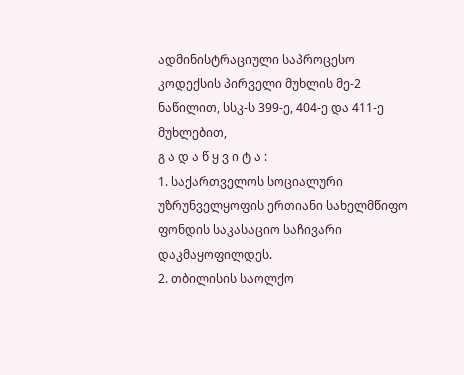ადმინისტრაციული საპროცესო კოდექსის პირველი მუხლის მე-2 ნაწილით, სსკ-ს 399-ე, 404-ე და 411-ე მუხლებით,
გ ა დ ა წ ყ ვ ი ტ ა :
1. საქართველოს სოციალური უზრუნველყოფის ერთიანი სახელმწიფო ფონდის საკასაციო საჩივარი დაკმაყოფილდეს.
2. თბილისის საოლქო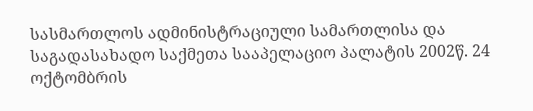სასმართლოს ადმინისტრაციული სამართლისა და საგადასახადო საქმეთა სააპელაციო პალატის 2002წ. 24 ოქტომბრის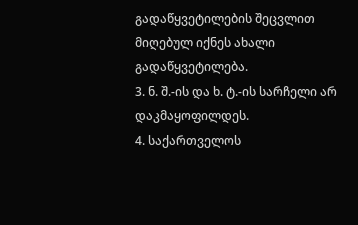გადაწყვეტილების შეცვლით მიღებულ იქნეს ახალი გადაწყვეტილება.
3. ნ. შ.-ის და ხ. ტ.-ის სარჩელი არ დაკმაყოფილდეს.
4. საქართველოს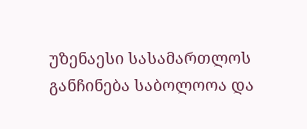უზენაესი სასამართლოს განჩინება საბოლოოა და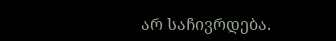არ საჩივრდება.